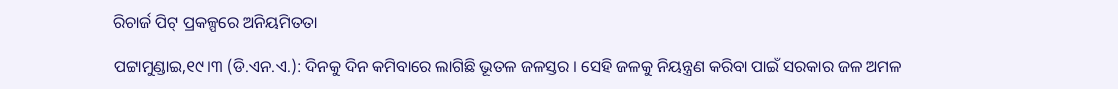ରିଚାର୍ଜ ପିଟ୍‌ ପ୍ରକଳ୍ପରେ ଅନିୟମିତତା

ପଟ୍ଟାମୁଣ୍ଡାଇ,୧୯।୩ (ଡି.ଏନ.ଏ.): ଦିନକୁ ଦିନ କମିବାରେ ଲାଗିଛି ଭୂତଳ ଜଳସ୍ତର । ସେହି ଜଳକୁ ନିୟନ୍ତ୍ରଣ କରିବା ପାଇଁ ସରକାର ଜଳ ଅମଳ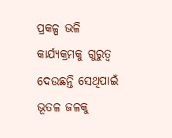ପ୍ରକଳ୍ପ ଭଳି କାର୍ଯ୍ୟକ୍ରମକୁ ଗୁରୁତ୍ୱ ଦେଉଛନ୍ତି ସେଥିପାଇଁ ଭୂତଳ ଜଳକୁ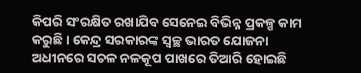କିପରି ସଂରକ୍ଷିତ ରଖାଯିବ ସେନେଇ ବିଭିନ୍ନ ପ୍ରକଳ୍ପ କାମ କରୁଛି । କେନ୍ଦ୍ର ସରକାରଙ୍କ ସ୍ବଚ୍ଛ ଭାରତ ଯୋଜନା ଅଧୀନରେ ସଚଳ ନଳକୂପ ପାଖରେ ତିଆରି ହୋଇଛି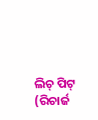ଲିଚ୍‌ ପିଟ୍‌ (ରିଚାର୍ଜ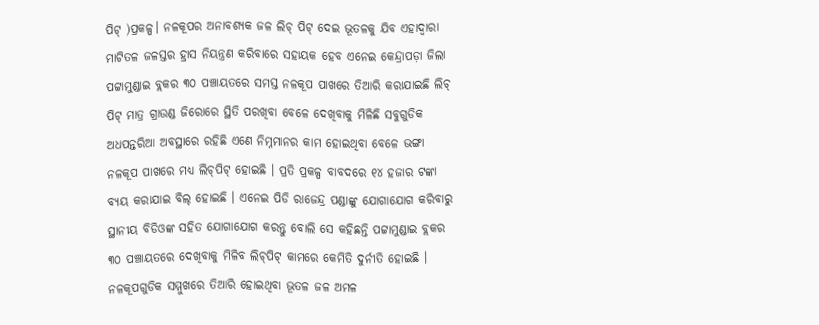ପିଟ୍‌ )ପ୍ରକଳ୍ପ। ନଳକୂପର ଅନାବଶ୍ୟକ ଜଳ ଲିଚ୍‌ ପିଟ୍‌ ଦେଇ ଭୂତଳକୁ ଯିବ ଏହାଦ୍ୱାରା ମାଟିତଳ ଜଳସ୍ତର ହ୍ରାସ ନିୟନ୍ତ୍ରଣ କରିବାରେ ସହାୟକ ହେବ ଏନେଇ କେନ୍ଦ୍ରାପଡ଼ା ଜିଲା ପଟ୍ଟାମୁଣ୍ଡାଇ ବ୍ଲକର ୩୦ ପଞ୍ଚାୟତରେ ସମସ୍ତ ନଳକୂପ ପାଖରେ ତିଆରି କରାଯାଇଛି ଲିଚ୍‌ ପିଟ୍‌ ମାତ୍ର ଗ୍ରାଉଣ୍ଡ ଜିରୋରେ ସ୍ଥିତି ପରଖିବା ବେଳେ ଦେଖିବାକୁ ମିଳିଛି ସବୁଗୁଡିକ ଅଧପନ୍ତରିଆ ଅବସ୍ଥାରେ ରହିଛି ଏଣେ ନିମ୍ନମାନର କାମ ହୋଇଥିବା ବେଳେ ଭଙ୍ଗା ନଳକୂପ ପାଖରେ ମଧ୍ୟ ଲିଚ୍‌ପିଟ୍‌ ହୋଇଛି । ପ୍ରତି ପ୍ରକଳ୍ପ ବାବଦରେ ୧୪ ହଜାର ଟଙ୍କା ବ୍ୟୟ କରାଯାଇ ବିଲ୍‌ ହୋଇଛି । ଏନେଇ ପିଡି ରାଜେନ୍ଦ୍ର ପଣ୍ଡାଙ୍କୁ ଯୋଗାଯୋଗ କରିବାରୁ ସ୍ଥାନୀୟ ବିଡିଓଙ୍କ ସହିତ ଯୋଗାଯୋଗ କରନ୍ତୁ ବୋଲି ସେ କହିଛନ୍ତି ପଟ୍ଟାମୁଣ୍ଡାଇ ବ୍ଲକର ୩୦ ପଞ୍ଚାୟତରେ ଦେଖିବାକୁ ମିଳିବ ଲିଚ୍‌ପିଟ୍‌ କାମରେ କେମିତି ଦୁର୍ନୀତି ହୋଇଛି । ନଳକୂପଗୁଡିକ ସମ୍ମୁଖରେ ତିଆରି ହୋଇଥିବା ଭୂତଳ ଜଳ ଅମଳ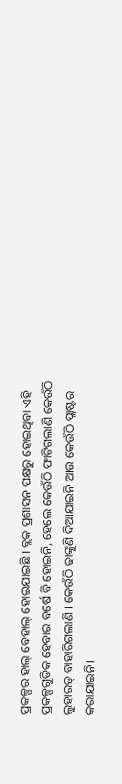ପ୍ରକଳ୍ପର ହାଲ୍‌ ବେହାଲ୍‌ ହୋଇଯାଇଛି । ବ୍ଲକ ପ୍ରଶାସନ ପକ୍ଷରୁ ହୋଇଥିବା ଏହି ପ୍ରକଳ୍ପଗୁଡିକ ହେବାର ବର୍ଷେ ବି ହୋଇନି, ହେଲେ କେଉଁଠି ଫାଟିଗଲାଣି କେଉଁଠି ଲୁହାରଡ୍‌ ବାହାରିଗଲାଣି । କେଉଁଠି ଢାଙ୍କୁଣି ଦିଆଯାଇନି ଆଉ କେଉଁଠି ପ୍ଲାଷ୍ଟର କରାଯାଇନି।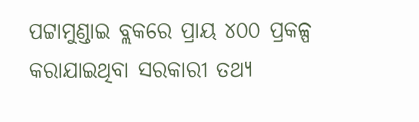ପଟ୍ଟାମୁଣ୍ଡାଇ ବ୍ଲକରେ ପ୍ରାୟ ୪୦୦ ପ୍ରକଳ୍ପ କରାଯାଇଥିବା ସରକାରୀ ତଥ୍ୟ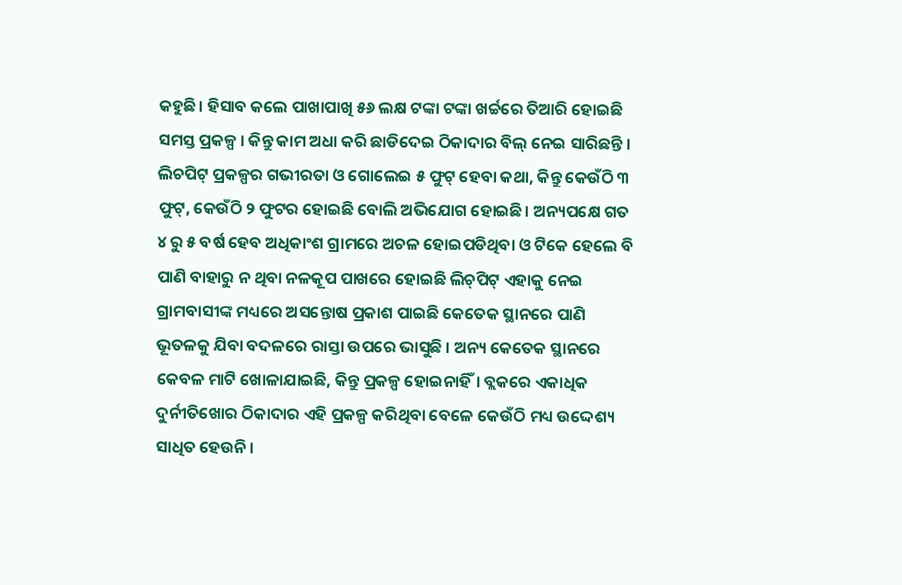କହୁଛି। ହିସାବ କଲେ ପାଖାପାଖି ୫୬ ଲକ୍ଷ ଟଙ୍କା ଟଙ୍କା ଖର୍ଚ୍ଚରେ ତିଆରି ହୋଇଛି ସମସ୍ତ ପ୍ରକଳ୍ପ । କିନ୍ତୁ କାମ ଅଧା କରି ଛାଡିଦେଇ ଠିକାଦାର ବିଲ୍‌ ନେଇ ସାରିଛନ୍ତି । ଲିଚପିଟ୍‌ ପ୍ରକଳ୍ପର ଗଭୀରତା ଓ ଗୋଲେଇ ୫ ଫୁଟ୍‌ ହେବା କଥା, କିନ୍ତୁ କେଉଁଠି ୩ ଫୁଟ୍‌, କେଉଁଠି ୨ ଫୁଟର ହୋଇଛି ବୋଲି ଅଭିଯୋଗ ହୋଇଛି। ଅନ୍ୟପକ୍ଷେ ଗତ ୪ ରୁ ୫ ବର୍ଷ ହେବ ଅଧିକାଂଶ ଗ୍ରାମରେ ଅଚଳ ହୋଇପଡିଥିବା ଓ ଟିକେ ହେଲେ ବି ପାଣି ବାହାରୁ ନ ଥିବା ନଳକୂପ ପାଖରେ ହୋଇଛି ଲିଚ୍‌ପିଟ୍‌ ଏହାକୁ ନେଇ ଗ୍ରାମବାସୀଙ୍କ ମଧ୍ୟରେ ଅସନ୍ତୋଷ ପ୍ରକାଶ ପାଇଛି କେତେକ ସ୍ଥାନରେ ପାଣି ଭୂତଳକୁ ଯିବା ବଦଳରେ ରାସ୍ତା ଉପରେ ଭାସୁଛି । ଅନ୍ୟ କେତେକ ସ୍ଥାନରେ କେବଳ ମାଟି ଖୋଳାଯାଇଛି, କିନ୍ତୁ ପ୍ରକଳ୍ପ ହୋଇନାହିଁ। ବ୍ଲକରେ ଏକାଧିକ ଦୁର୍ନୀତିଖୋର ଠିକାଦାର ଏହି ପ୍ରକଳ୍ପ କରିଥିବା ବେଳେ କେଉଁଠି ମଧ୍ୟ ଉଦ୍ଦେଶ୍ୟ ସାଧିତ ହେଉନି ।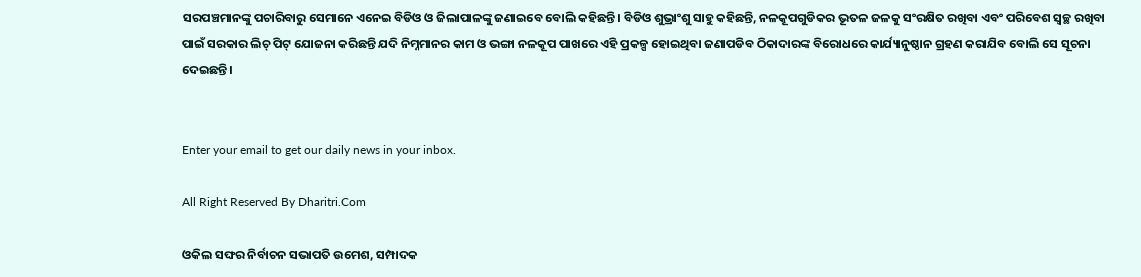ସରପଞ୍ଚମାନଙ୍କୁ ପଚାରିବାରୁ ସେମାନେ ଏନେଇ ବିଡିଓ ଓ ଜିଲାପାଳଙ୍କୁ ଜଣାଇବେ ବୋଲି କହିଛନ୍ତି। ବିଡିଓ ଶୁଭ୍ରାଂଶୁ ସାହୁ କହିଛନ୍ତି, ନଳକୂପଗୁଡିକର ଭୂତଳ ଜଳକୁ ସଂରକ୍ଷିତ ରଖିବା ଏବଂ ପରିବେଶ ସ୍ବଚ୍ଛ ରଖିବା ପାଇଁ ସରକାର ଲିଚ୍‌ ପିଟ୍‌ ଯୋଜନା କରିଛନ୍ତି ଯଦି ନିମ୍ନମାନର କାମ ଓ ଭଙ୍ଗା ନଳକୂପ ପାଖରେ ଏହି ପ୍ରକଳ୍ପ ହୋଇଥିବା ଜଣାପଡିବ ଠିକାଦାରଙ୍କ ବିରୋଧରେ କାର୍ଯ୍ୟାନୁଷ୍ଠାନ ଗ୍ରହଣ କରାଯିବ ବୋଲି ସେ ସୂଚନା ଦେଇଛନ୍ତି।


Enter your email to get our daily news in your inbox.

All Right Reserved By Dharitri.Com

ଓକିଲ ସଙ୍ଘର ନିର୍ବାଚନ ସଭାପତି ଉମେଶ, ସମ୍ପାଦକ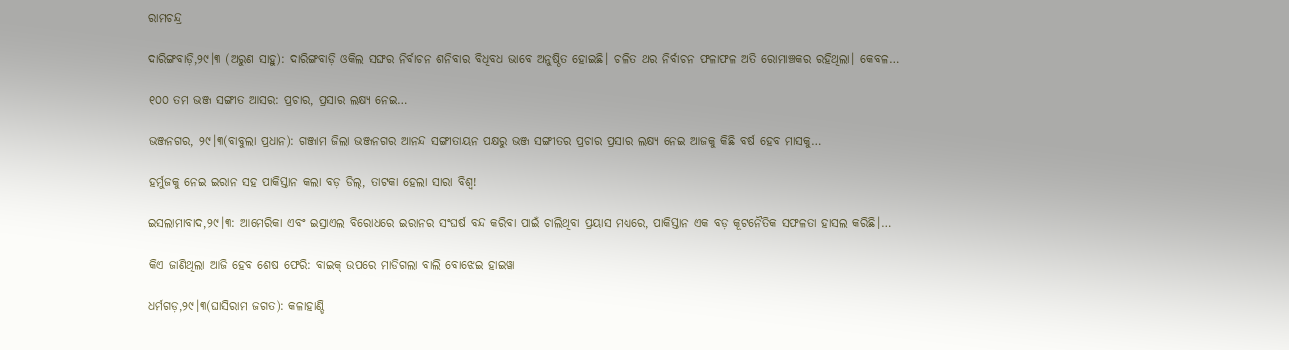ରାମଚନ୍ଦ୍ର

ଦାରିଙ୍ଗବାଡ଼ି,୨୯।୩ (ଅରୁଣ ସାହୁ): ଦାରିଙ୍ଗବାଡ଼ି ଓକିଲ ସଙ୍ଘର ନିର୍ବାଚନ ଶନିବାର ବିଧିବଧ ଭାବେ ଅନୁଷ୍ଠିତ ହୋଇଛି। ଚଳିତ ଥର ନିର୍ବାଚନ ଫଳାଫଳ ଅତି ରୋମାଞ୍ଚକର ରହିଥିଲା। କେବଳ…

୧୦୦ ତମ ଭଞ୍ଜ ସଙ୍ଗୀତ ଆସର: ପ୍ରଚାର, ପ୍ରସାର ଲକ୍ଷ୍ୟ ନେଇ…

ଭଞ୍ଜନଗର, ୨୯।୩(ବାବୁଲା ପ୍ରଧାନ): ଗଞ୍ଜାମ ଜିଲା ଭଞ୍ଜନଗର ଆନନ୍ଦ ସଙ୍ଗୀତାୟନ ପକ୍ଷରୁ ଭଞ୍ଜ ସଙ୍ଗୀତର ପ୍ରଚାର ପ୍ରସାର ଲକ୍ଷ୍ୟ ନେଇ ଆଜକୁ କିଛି ବର୍ଷ ହେବ ମାସକୁ…

ହର୍ମୁଜକୁ ନେଇ ଇରାନ ସହ ପାକିସ୍ତାନ କଲା ବଡ଼ ଡିଲ୍‌, ତାଟକା ହେଲା ସାରା ବିଶ୍ୱ!

ଇସଲାମାବାଦ,୨୯।୩: ଆମେରିକା ଏବଂ ଇସ୍ରାଏଲ ବିରୋଧରେ ଇରାନର ସଂଘର୍ଷ ବନ୍ଦ କରିବା ପାଇଁ ଚାଲିଥିବା ପ୍ରୟାସ ମଧ୍ୟରେ, ପାକିସ୍ତାନ ଏକ ବଡ଼ କୂଟନୈତିକ ସଫଳତା ହାସଲ କରିଛି।…

କିଏ ଜାଣିଥିଲା ଆଜି ହେବ ଶେଷ ଫେରି: ବାଇକ୍‌ ଉପରେ ମାଡିଗଲା ବାଲି ବୋଝେଇ ହାଇୱା

ଧର୍ମଗଡ଼,୨୯।୩(ଘାସିରାମ ଜଗତ): କଳାହାଣ୍ଡି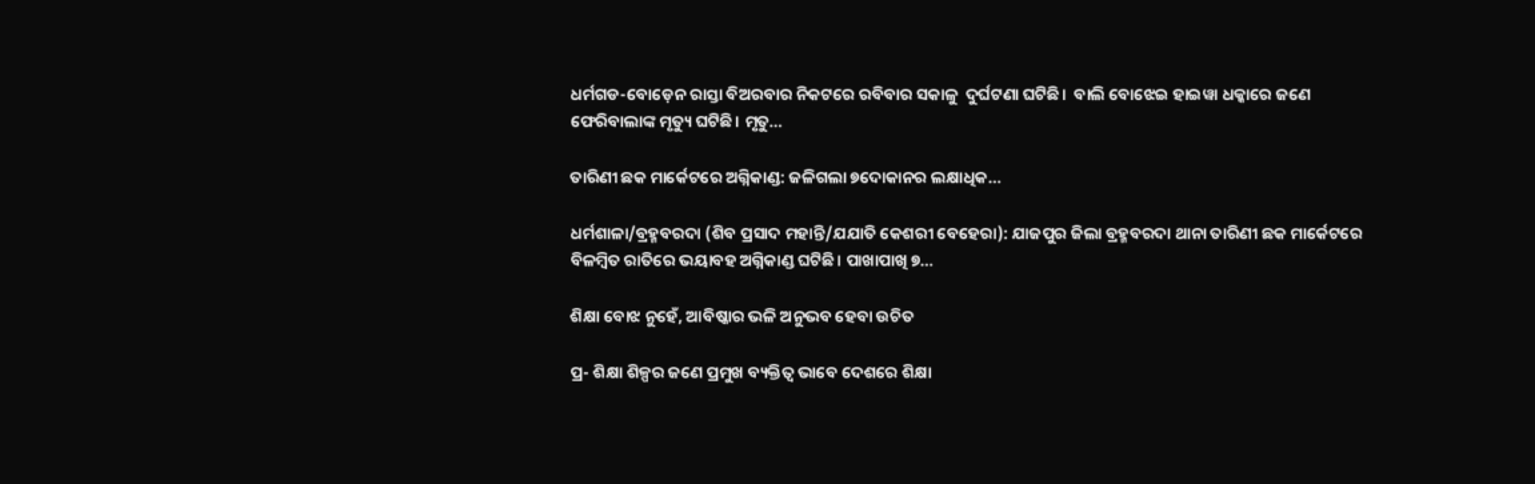ଧର୍ମଗଡ-ବୋଡ଼େନ ରାସ୍ତା ବିଅରବାର ନିକଟରେ ରବିବାର ସକାଳୁ  ଦୁର୍ଘଟଣା ଘଟିଛି।  ବାଲି ବୋଝେଇ ହାଇୱା ଧକ୍କାରେ ଜଣେ ଫେରିବାଲାଙ୍କ ମୃତ୍ୟୁ ଘଟିଛି। ମୃତୁ…

ତାରିଣୀ ଛକ ମାର୍କେଟରେ ଅଗ୍ନିକାଣ୍ଡ: ଜଳିଗଲା ୭ଦୋକାନର ଲକ୍ଷାଧିକ…

ଧର୍ମଶାଳା/ବ୍ରହ୍ମବରଦା (ଶିବ ପ୍ରସାଦ ମହାନ୍ତି/ଯଯାତି କେଶରୀ ବେହେରା): ଯାଜପୁର ଜିଲା ବ୍ରହ୍ମବରଦା ଥାନା ତାରିଣୀ ଛକ ମାର୍କେଟରେ ବିଳମ୍ବିତ ରାତିରେ ଭୟାବହ ଅଗ୍ନିକାଣ୍ଡ ଘଟିଛି। ପାଖାପାଖି ୭…

ଶିକ୍ଷା ବୋଝ ନୁହେଁ, ଆବିଷ୍କାର ଭଳି ଅନୁଭବ ହେବା ଉଚିତ

ପ୍ର- ଶିକ୍ଷା ଶିଳ୍ପର ଜଣେ ପ୍ରମୁଖ ବ୍ୟକ୍ତିତ୍ୱ ଭାବେ ଦେଶରେ ଶିକ୍ଷା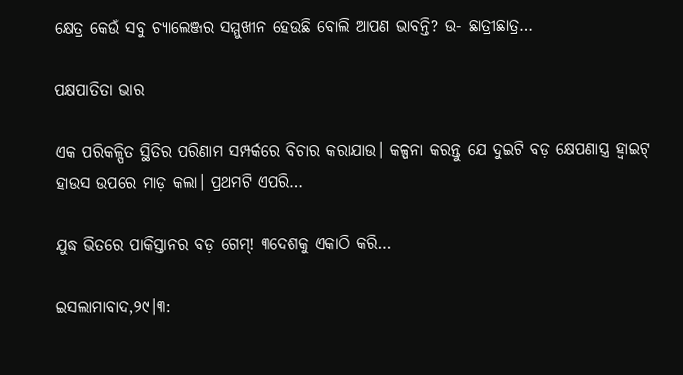କ୍ଷେତ୍ର କେଉଁ ସବୁ ଚ୍ୟାଲେଞ୍ଜର ସମ୍ମୁଖୀନ ହେଉଛି ବୋଲି ଆପଣ ଭାବନ୍ତି? ଉ- ଛାତ୍ରୀଛାତ୍ର…

ପକ୍ଷପାତିତା ଭାର

ଏକ ପରିକଳ୍ପିତ ସ୍ଥିତିର ପରିଣାମ ସମ୍ପର୍କରେ ବିଚାର କରାଯାଉ। କଳ୍ପନା କରନ୍ତୁ ଯେ ଦୁଇଟି ବଡ଼ କ୍ଷେପଣାସ୍ତ୍ର ହ୍ୱାଇଟ୍‌ ହାଉସ ଉପରେ ମାଡ଼ କଲା। ପ୍ରଥମଟି ଏପରି…

ଯୁଦ୍ଧ ଭିତରେ ପାକିସ୍ତାନର ବଡ଼ ଗେମ୍‌! ୩ଦେଶକୁ ଏକାଠି କରି…

ଇସଲାମାବାଦ,୨୯।୩: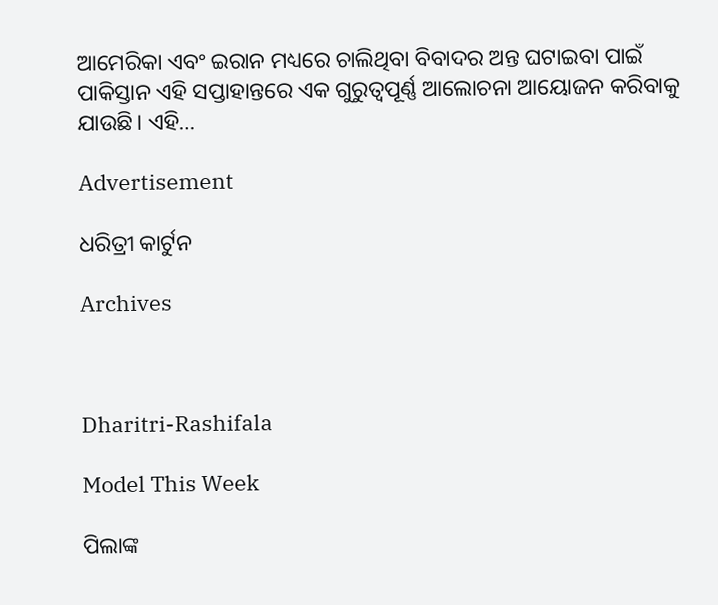ଆମେରିକା ଏବଂ ଇରାନ ମଧ୍ୟରେ ଚାଲିଥିବା ବିବାଦର ଅନ୍ତ ଘଟାଇବା ପାଇଁ ପାକିସ୍ତାନ ଏହି ସପ୍ତାହାନ୍ତରେ ଏକ ଗୁରୁତ୍ୱପୂର୍ଣ୍ଣ ଆଲୋଚନା ଆୟୋଜନ କରିବାକୁ ଯାଉଛି। ଏହି…

Advertisement

ଧରିତ୍ରୀ କାର୍ଟୁନ

Archives



Dharitri-Rashifala

Model This Week

ପିଲାଙ୍କ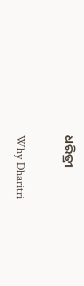ଧରିତ୍ରୀ

Why Dharitri